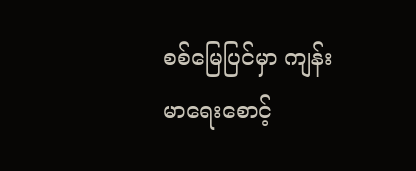စစ်မြေပြင်မှာ ကျန်းမာရေးစောင့်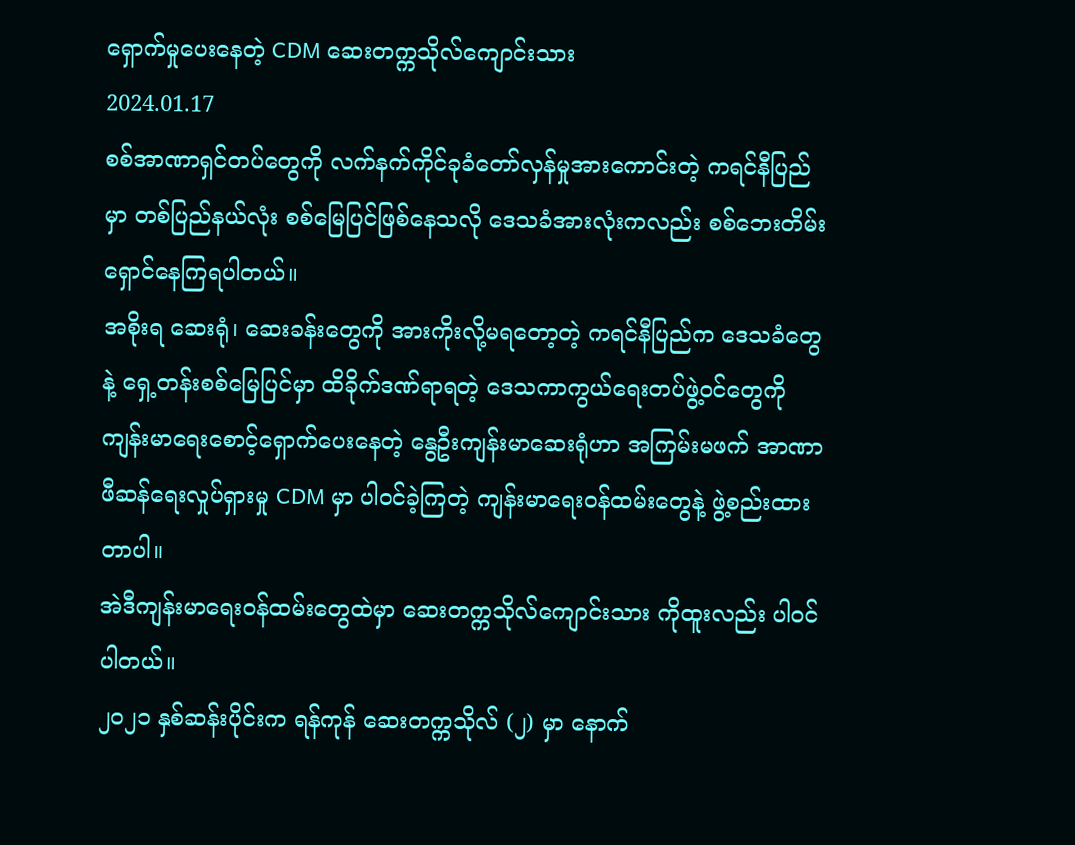ရှောက်မှုပေးနေတဲ့ CDM ဆေးတက္ကသိုလ်ကျောင်းသား
2024.01.17
စစ်အာဏာရှင်တပ်တွေကို လက်နက်ကိုင်ခုခံတော်လှန်မှုအားကောင်းတဲ့ ကရင်နီပြည်မှာ တစ်ပြည်နယ်လုံး စစ်မြေပြင်ဖြစ်နေသလို ဒေသခံအားလုံးကလည်း စစ်ဘေးတိမ်းရှောင်နေကြရပါတယ်။
အစိုးရ ဆေးရုံ၊ ဆေးခန်းတွေကို အားကိုးလို့မရတော့တဲ့ ကရင်နီပြည်က ဒေသခံတွေနဲ့ ရှေ့တန်းစစ်မြေပြင်မှာ ထိခိုက်ဒဏ်ရာရတဲ့ ဒေသကာကွယ်ရေးတပ်ဖွဲ့ဝင်တွေကို ကျန်းမာရေးစောင့်ရှောက်ပေးနေတဲ့ နွေဦးကျန်းမာဆေးရုံဟာ အကြမ်းမဖက် အာဏာဖီဆန်ရေးလှုပ်ရှားမှု CDM မှာ ပါဝင်ခဲ့ကြတဲ့ ကျန်းမာရေးဝန်ထမ်းတွေနဲ့ ဖွဲ့စည်းထားတာပါ။
အဲဒီကျန်းမာရေးဝန်ထမ်းတွေထဲမှာ ဆေးတက္ကသိုလ်ကျောင်းသား ကိုထူးလည်း ပါဝင်ပါတယ်။
၂၀၂၁ နှစ်ဆန်းပိုင်းက ရန်ကုန် ဆေးတက္ကသိုလ် (၂) မှာ နောက်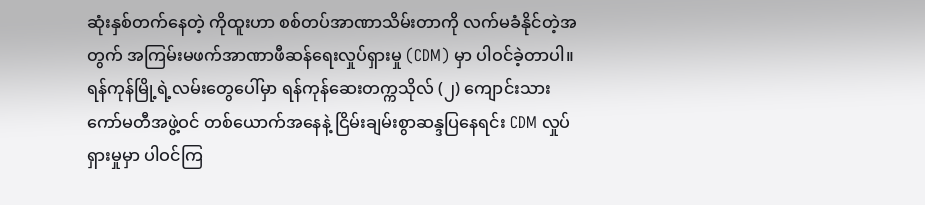ဆုံးနှစ်တက်နေတဲ့ ကိုထူးဟာ စစ်တပ်အာဏာသိမ်းတာကို လက်မခံနိုင်တဲ့အတွက် အကြမ်းမဖက်အာဏာဖီဆန်ရေးလှုပ်ရှားမှု (CDM) မှာ ပါဝင်ခဲ့တာပါ။ ရန်ကုန်မြို့ရဲ့လမ်းတွေပေါ်မှာ ရန်ကုန်ဆေးတက္ကသိုလ် (၂) ကျောင်းသားကော်မတီအဖွဲ့ဝင် တစ်ယောက်အနေနဲ့ ငြိမ်းချမ်းစွာဆန္ဒပြနေရင်း CDM လှုပ်ရှားမှုမှာ ပါဝင်ကြ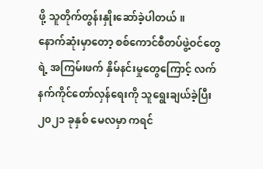ဖို့ သူတိုက်တွန်းနှိုးဆော်ခဲ့ပါတယ်။
နောက်ဆုံးမှာတော့ စစ်ကောင်စီတပ်ဖွဲ့ဝင်တွေရဲ့ အကြမ်းဖက် နှိမ်နင်းမှုတွေကြောင့် လက်နက်ကိုင်တော်လှန်ရေးကို သူရွေးချယ်ခဲ့ပြီး ၂၀၂၁ ခုနှစ် မေလမှာ ကရင်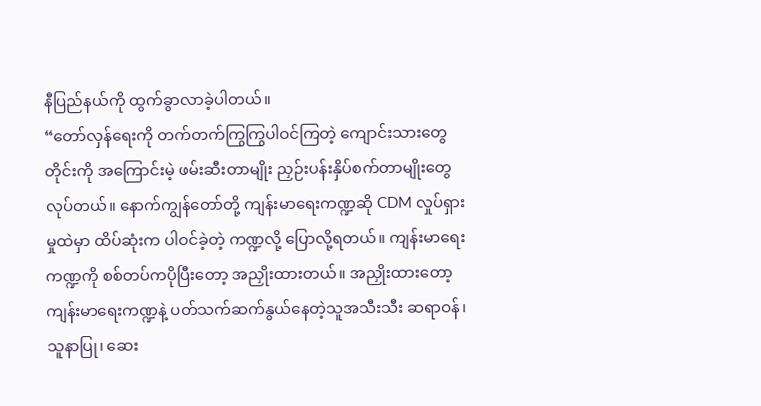နီပြည်နယ်ကို ထွက်ခွာလာခဲ့ပါတယ်။
“တော်လှန်ရေးကို တက်တက်ကြွကြွပါဝင်ကြတဲ့ ကျောင်းသားတွေတိုင်းကို အကြောင်းမဲ့ ဖမ်းဆီးတာမျိုး ညှဉ်းပန်းနှိပ်စက်တာမျိုးတွေ လုပ်တယ်။ နောက်ကျွန်တော်တို့ ကျန်းမာရေးကဏ္ဍဆို CDM လှုပ်ရှားမှုထဲမှာ ထိပ်ဆုံးက ပါဝင်ခဲ့တဲ့ ကဏ္ဍလို့ ပြောလို့ရတယ်။ ကျန်းမာရေးကဏ္ဍကို စစ်တပ်ကပိုပြီးတော့ အညှိုးထားတယ်။ အညှိုးထားတော့ ကျန်းမာရေးကဏ္ဍနဲ့ ပတ်သက်ဆက်နွယ်နေတဲ့သူအသီးသီး ဆရာဝန်၊ သူနာပြု၊ ဆေး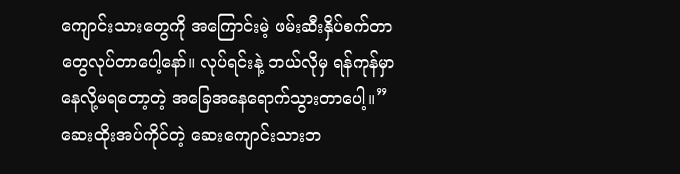ကျောင်းသားတွေကို အကြောင်းမဲ့ ဖမ်းဆီးနှိပ်စက်တာတွေလုပ်တာပေါ့နော်။ လုပ်ရင်းနဲ့ ဘယ်လိုမှ ရန်ကုန်မှာ နေလို့မရတော့တဲ့ အခြေအနေရောက်သွားတာပေါ့။”
ဆေးထိုးအပ်ကိုင်တဲ့ ဆေးကျောင်းသားဘ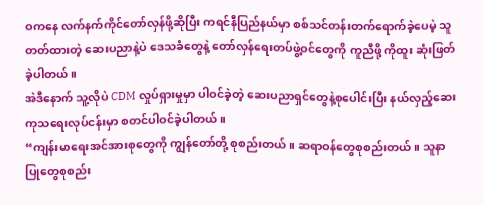ဝကနေ လက်နက်ကိုင်တော်လှန်ဖို့ဆိုပြီး ကရင်နီပြည်နယ်မှာ စစ်သင်တန်းတက်ရောက်ခဲ့ပေမဲ့ သူတတ်ထားတဲ့ ဆေးပညာနဲ့ပဲ ဒေသခံတွေနဲ့ တော်လှန်ရေးတပ်ဖွဲ့ဝင်တွေကို ကူညီဖို့ ကိုထူး ဆုံးဖြတ်ခဲ့ပါတယ်။
အဲဒီနောက် သူ့လိုပဲ CDM လှုပ်ရှားမှုမှာ ပါဝင်ခဲ့တဲ့ ဆေးပညာရှင်တွေနဲ့စုပေါင်းပြီး နယ်လှည့်ဆေးကုသရေးလုပ်ငန်းမှာ စတင်ပါဝင်ခဲ့ပါတယ်။
“ကျန်းမာရေးအင်အားစုတွေကို ကျွန်တော်တို့ စုစည်းတယ်။ ဆရာဝန်တွေစုစည်းတယ်။ သူနာပြုတွေစုစည်း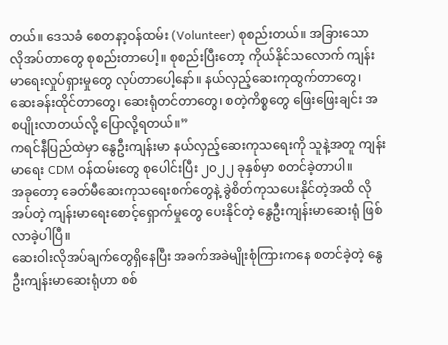တယ်။ ဒေသခံ စေတနာ့ဝန်ထမ်း (Volunteer) စုစည်းတယ်။ အခြားသော လိုအပ်တာတွေ စုစည်းတာပေါ့။ စုစည်းပြီးတော့ ကိုယ်နိုင်သလောက် ကျန်းမာရေးလှုပ်ရှားမှုတွေ လုပ်တာပေါ့နော်။ နယ်လှည့်ဆေးကုထွက်တာတွေ၊ ဆေးခန်းထိုင်တာတွေ၊ ဆေးရုံတင်တာတွေ၊ စတဲ့ကိစ္စတွေ ဖြေးဖြေးချင်း အစပျိုးလာတယ်လို့ ပြောလို့ရတယ်။”
ကရင်နီပြည်ထဲမှာ နွေဦးကျန်းမာ နယ်လှည့်ဆေးကုသရေးကို သူနဲ့အတူ ကျန်းမာရေး CDM ဝန်ထမ်းတွေ စုပေါင်းပြီး ၂၀၂၂ ခုနှစ်မှာ စတင်ခဲ့တာပါ။
အခုတော့ ခေတ်မီဆေးကုသရေးစက်တွေနဲ့ ခွဲစိတ်ကုသပေးနိုင်တဲ့အထိ လိုအပ်တဲ့ ကျန်းမာရေးစောင့်ရှောက်မှုတွေ ပေးနိုင်တဲ့ နွေဦးကျန်းမာဆေးရုံ ဖြစ်လာခဲ့ပါပြီ။
ဆေးဝါးလိုအပ်ချက်တွေရှိနေပြီး အခက်အခဲမျိုးစုံကြားကနေ စတင်ခဲ့တဲ့ နွေဦးကျန်းမာဆေးရုံဟာ စစ်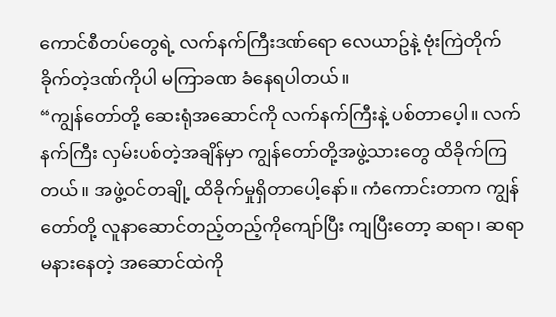ကောင်စီတပ်တွေရဲ့ လက်နက်ကြီးဒဏ်ရော လေယာဥ်နဲ့ ဗုံးကြဲတိုက်ခိုက်တဲ့ဒဏ်ကိုပါ မကြာခဏ ခံနေရပါတယ်။
“ကျွန်တော်တို့ ဆေးရုံအဆောင်ကို လက်နက်ကြီးနဲ့ ပစ်တာပေ့ါ။ လက်နက်ကြီး လှမ်းပစ်တဲ့အချိန်မှာ ကျွန်တော်တို့အဖွဲ့သားတွေ ထိခိုက်ကြတယ်။ အဖွဲ့ဝင်တချို့ ထိခိုက်မှုရှိတာပေါ့နော်။ ကံကောင်းတာက ကျွန်တော်တို့ လူနာဆောင်တည့်တည့်ကိုကျော်ပြီး ကျပြီးတော့ ဆရာ၊ ဆရာမနားနေတဲ့ အဆောင်ထဲကို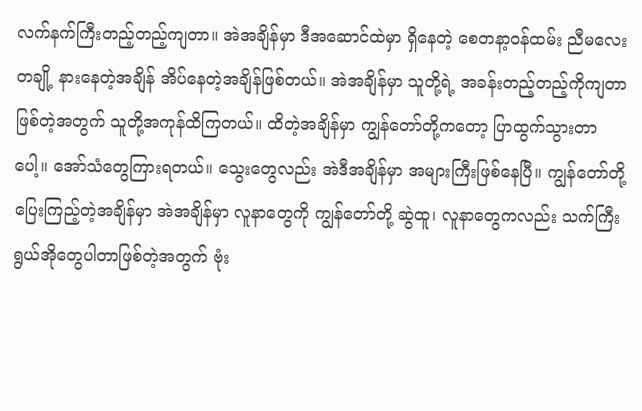လက်နက်ကြီးတည့်တည့်ကျတာ။ အဲအချိန်မှာ ဒီအဆောင်ထဲမှာ ရှိနေတဲ့ စေတနာ့ဝန်ထမ်း ညီမလေးတချို့ နားနေတဲ့အချိန် အိပ်နေတဲ့အချိန်ဖြစ်တယ်။ အဲအချိန်မှာ သူတို့ရဲ့ အခန်းတည့်တည့်ကိုကျတာ ဖြစ်တဲ့အတွက် သူတို့အကုန်ထိကြတယ်။ ထိတဲ့အချိန်မှာ ကျွန်တော်တို့ကတော့ ပြာထွက်သွားတာပေါ့။ အော်သံတွေကြားရတယ်။ သွေးတွေလည်း အဲဒီအချိန်မှာ အများကြီးဖြစ်နေပြီ။ ကျွန်တော်တို့ ပြေးကြည့်တဲ့အချိန်မှာ အဲအချိန်မှာ လူနာတွေကို ကျွန်တော်တို့ ဆွဲထူ၊ လူနာတွေကလည်း သက်ကြီးရွယ်အိုတွေပါတာဖြစ်တဲ့အတွက် ဗုံး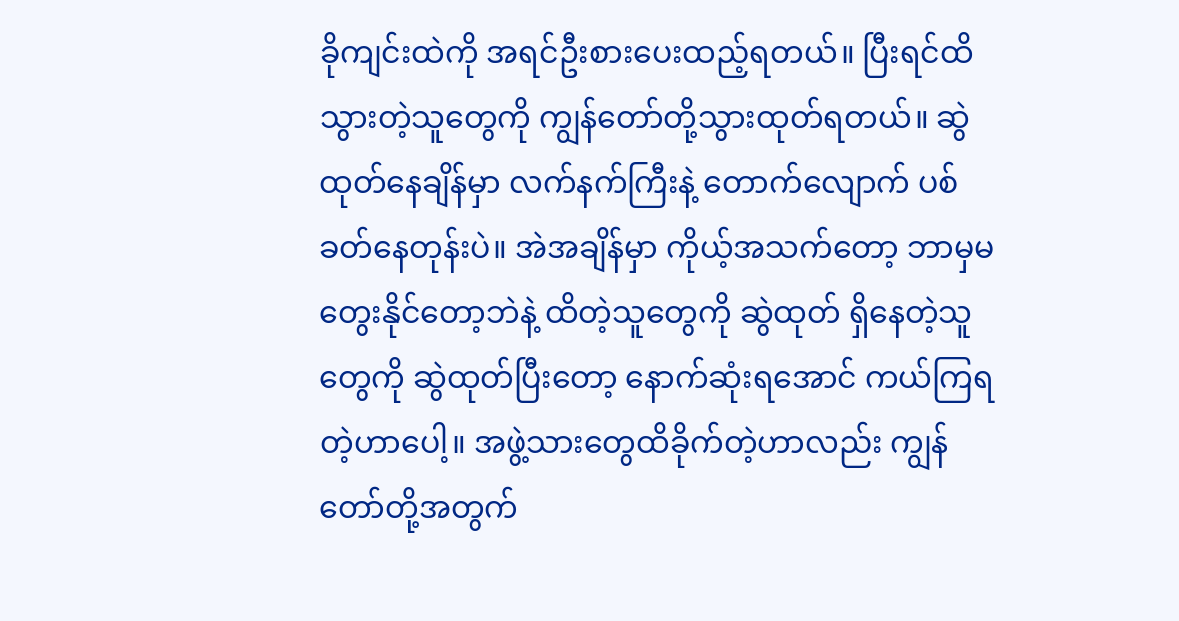ခိုကျင်းထဲကို အရင်ဦးစားပေးထည့်ရတယ်။ ပြီးရင်ထိသွားတဲ့သူတွေကို ကျွန်တော်တို့သွားထုတ်ရတယ်။ ဆွဲထုတ်နေချိန်မှာ လက်နက်ကြီးနဲ့ တောက်လျောက် ပစ်ခတ်နေတုန်းပဲ။ အဲအချိန်မှာ ကိုယ့်အသက်တော့ ဘာမှမတွေးနိုင်တော့ဘဲနဲ့ ထိတဲ့သူတွေကို ဆွဲထုတ် ရှိနေတဲ့သူတွေကို ဆွဲထုတ်ပြီးတော့ နောက်ဆုံးရအောင် ကယ်ကြရတဲ့ဟာပေါ့။ အဖွဲ့သားတွေထိခိုက်တဲ့ဟာလည်း ကျွန်တော်တို့အတွက်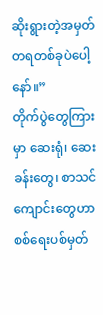ဆိုးရွားတဲ့အမှတ်တရတစ်ခုပဲပေါ့နော်။”
တိုက်ပွဲတွေကြားမှာ ဆေးရုံ၊ ဆေးခန်းတွေ၊ စာသင်ကျောင်းတွေဟာ စစ်ရေးပစ်မှတ်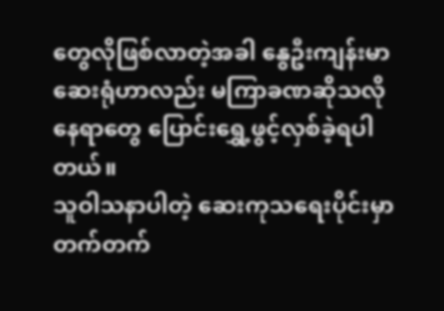တွေလိုဖြစ်လာတဲ့အခါ နွေဦးကျန်းမာဆေးရုံဟာလည်း မကြာခဏဆိုသလို နေရာတွေ ပြောင်းရွှေ့ဖွင့်လှစ်ခဲ့ရပါတယ်။
သူဝါသနာပါတဲ့ ဆေးကုသရေးပိုင်းမှာ တက်တက်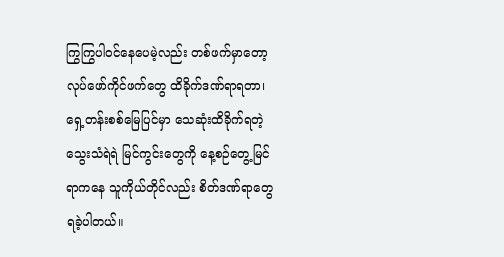ကြွကြွပါဝင်နေပေမဲ့လည်း တစ်ဖက်မှာတော့ လုပ်ဖော်ကိုင်ဖက်တွေ ထိခိုက်ဒဏ်ရာရတာ၊ ရှေ့တန်းစစ်မြေပြင်မှာ သေဆုံးထိခိုက်ရတဲ့ သွေးသံရဲရဲ မြင်ကွင်းတွေကို နေ့စဉ်တွေ့မြင်ရာကနေ သူကိုယ်တိုင်လည်း စိတ်ဒဏ်ရာတွေ ရခဲ့ပါတယ်။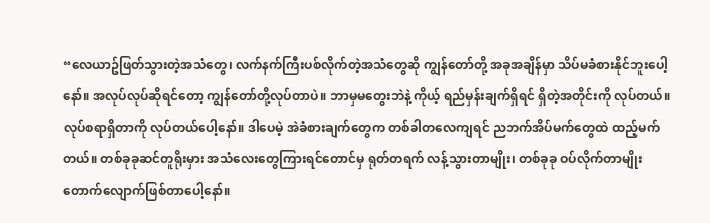“လေယာဥ်ဖြတ်သွားတဲ့အသံတွေ၊ လက်နက်ကြီးပစ်လိုက်တဲ့အသံတွေဆို ကျွန်တော်တို့ အခုအချိန်မှာ သိပ်မခံစားနိုင်ဘူးပေါ့နော်။ အလုပ်လုပ်ဆိုရင်တော့ ကျွန်တော်တို့လုပ်တာပဲ။ ဘာမှမတွေးဘဲနဲ့ ကိုယ့် ရည်မှန်းချက်ရှိရင် ရှိတဲ့အတိုင်းကို လုပ်တယ်။ လုပ်စရာရှိတာကို လုပ်တယ်ပေါ့နော်။ ဒါပေမဲ့ အဲခံစားချက်တွေက တစ်ခါတလေကျရင် ညဘက်အိပ်မက်တွေထဲ ထည့်မက်တယ်။ တစ်ခုခုဆင်တူရိုးမှား အသံလေးတွေကြားရင်တောင်မှ ရုတ်တရက် လန့်သွားတာမျိုး၊ တစ်ခုခု ဝပ်လိုက်တာမျိုး တောက်လျောက်ဖြစ်တာပေါ့နော်။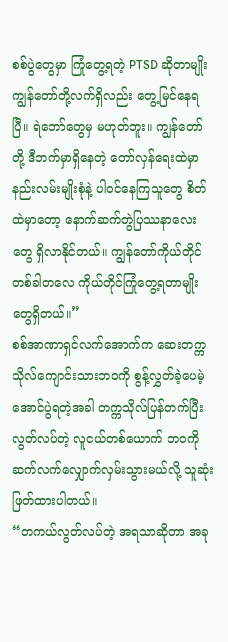စစ်ပွဲတွေမှာ ကြုံတွေ့ရတဲ့ PTSD ဆိုတာမျိုး ကျွန်တော်တို့လက်ရှိလည်း တွေ့မြင်နေရပြီ။ ရဲဘော်တွေမှ မဟုတ်ဘူး။ ကျွန်တော်တို့ ဒီဘက်မှာရှိနေတဲ့ တော်လှန်ရေးထဲမှာ နည်းလမ်းမျိုးစုံနဲ့ ပါဝင်နေကြသူတွေ စိတ်ထဲမှာတော့ နောက်ဆက်တွဲပြဿနာလေးတွေ ရှိလာနိုင်တယ်။ ကျွန်တော်ကိုယ်တိုင် တစ်ခါတလေ ကိုယ်တိုင်ကြုံတွေ့ရတာမျိုးတွေရှိတယ်။”
စစ်အာဏာရှင်လက်အောက်က ဆေးတက္ကသိုလ်ကျောင်းသားဘဝကို စွန့်လွှတ်ခဲ့ပေမဲ့ အောင်ပွဲရတဲ့အခါ တက္ကသိုလ်ပြန်တက်ပြီး လွတ်လပ်တဲ့ လူငယ်တစ်ယောက် ဘဝကို ဆက်လက်လျှောက်လှမ်းသွားမယ်လို့ သူဆုံးဖြတ်ထားပါတယ်။
“တကယ်လွတ်လပ်တဲ့ အရသာဆိုတာ အခု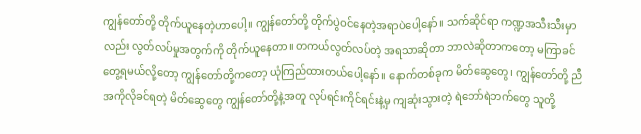ကျွန်တော်တို့ တိုက်ယူနေတဲ့ဟာပေါ့။ ကျွန်တော်တို့ တိုက်ပွဲဝင်နေတဲ့အရာပဲပေါ့နော်။ သက်ဆိုင်ရာ ကဏ္ဍအသီးသီးမှာလည်း လွတ်လပ်မှုအတွက်ကို တိုက်ယူနေတာ။ တကယ်လွတ်လပ်တဲ့ အရသာဆိုတာ ဘာလဲဆိုတာကတော့ မကြာခင်တွေ့ရမယ်လို့တော့ ကျွန်တော်တို့ကတော့ ယုံကြည်ထားတယ်ပေါ့နော်။ နောက်တစ်ခုက မိတ်ဆွေတွေ၊ ကျွန်တော်တို့ ညီအကိုလိုခင်ရတဲ့ မိတ်ဆွေတွေ ကျွန်တော်တို့နဲ့အတူ လုပ်ရင်းကိုင်ရင်းနဲ့မှ ကျဆုံးသွားတဲ့ ရဲဘော်ရဲဘက်တွေ သူတို့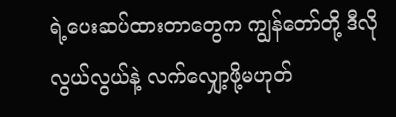ရဲ့ပေးဆပ်ထားတာတွေက ကျွန်တော်တို့ ဒီလို လွယ်လွယ်နဲ့ လက်လျှော့ဖို့မဟုတ်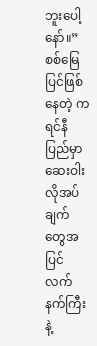ဘူးပေါ့နော်။”
စစ်မြေပြင်ဖြစ်နေတဲ့ ကရင်နီပြည်မှာ ဆေးဝါးလိုအပ်ချက်တွေအပြင် လက်နက်ကြီးနဲ့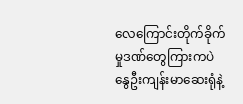လေကြောင်းတိုက်ခိုက်မှုဒဏ်တွေကြားကပဲ နွေဦးကျန်းမာဆေးရုံနဲ့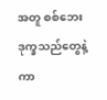အတူ စစ်ဘေးဒုက္ခသည်တွေနဲ့ ကာ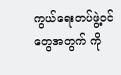ကွယ်ရေးတပ်ဖွဲ့ဝင်တွေအတွက် ကို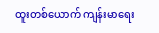ထူးတစ်ယောက် ကျန်းမာရေး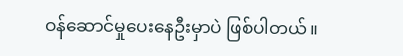ဝန်ဆောင်မှုပေးနေဦးမှာပဲ ဖြစ်ပါတယ်။